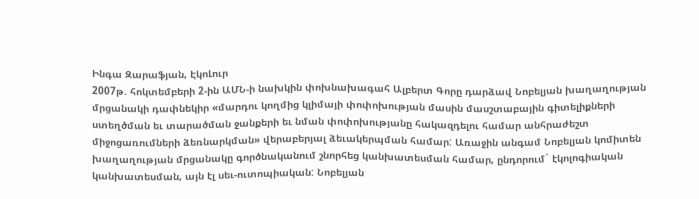Ինգա Զարաֆյան, ԷկոԼուր
2007թ. հոկտեմբերի 2-ին ԱՄՆ-ի նախկին փոխնախագահ Ալբերտ Գորը դարձավ Նոբելյան խաղաղության մրցանակի դափնեկիր «մարդու կողմից կլիմայի փոփոխության մասին մասշտաբային գիտելիքների ստեղծման եւ տարածման ջանքերի եւ նման փոփոխությանը հակազդելու համար անհրաժեշտ միջոցառումների ձեռնարկման» վերաբերյալ ձեւակերպման համար: Առաջին անգամ Նոբելյան կոմիտեն խաղաղության մրցանակը գործնականում շնորհեց կանխատեսման համար, ընդորում` էկոլոգիական կանխատեսման, այն էլ սեւ-ուտոպիական: Նոբելյան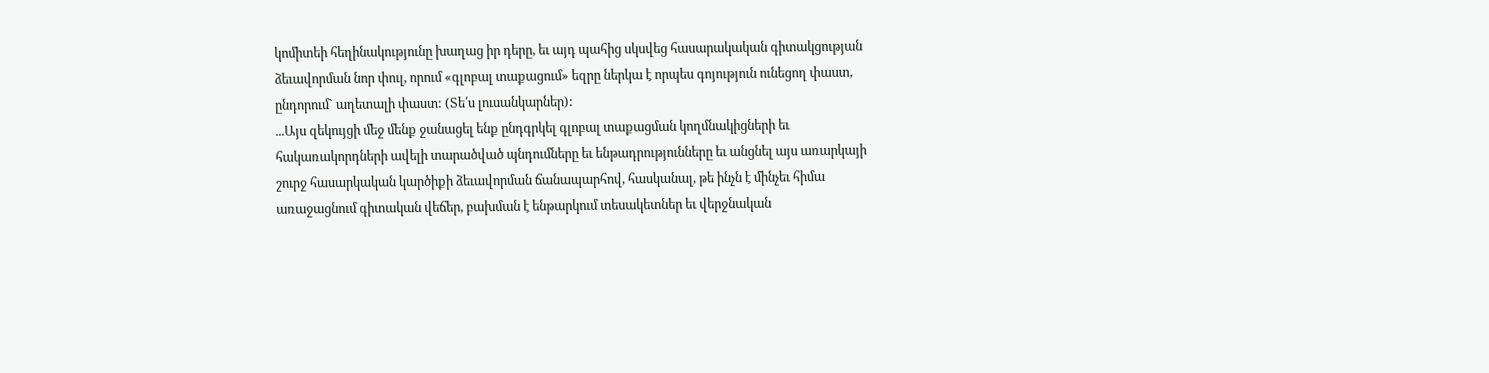կոմիտեի հեղինակությունը խաղաց իր դերը, եւ այդ պահից սկսվեց հասարակական գիտակցության ձեւավորման նոր փուլ, որում «գլոբալ տաքացում» եզրը ներկա է որպես գոյություն ունեցող փաստ, ընդորում` աղետալի փաստ: (Տե՛ս լուսանկարներ):
...Այս զեկույցի մեջ մենք ջանացել ենք ընդգրկել գլոբալ տաքացման կողմնակիցների եւ հակառակորդների ավելի տարածված պնդումները եւ ենթադրությունները եւ անցնել այս առարկայի շուրջ հասարկական կարծիքի ձեւավորման ճանապարհով, հասկանալ, թե ինչն է մինչեւ հիմա առաջացնում գիտական վեճեր, բախման է ենթարկում տեսակետներ եւ վերջնական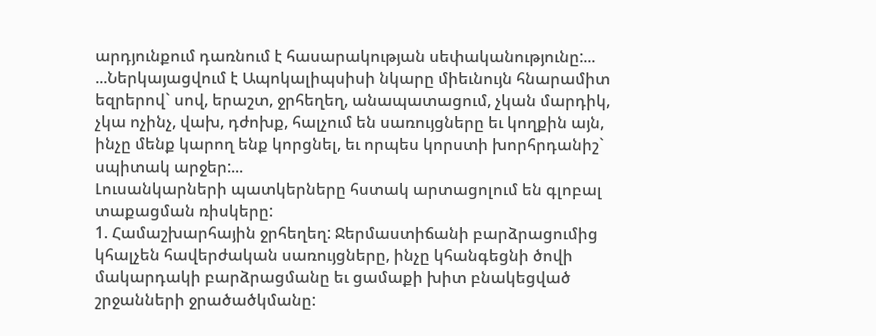արդյունքում դառնում է հասարակության սեփականությունը:...
...Ներկայացվում է Ապոկալիպսիսի նկարը միեւնույն հնարամիտ եզրերով` սով, երաշտ, ջրհեղեղ, անապատացում, չկան մարդիկ, չկա ոչինչ, վախ, դժոխք, հալչում են սառույցները եւ կողքին այն, ինչը մենք կարող ենք կորցնել, եւ որպես կորստի խորհրդանիշ` սպիտակ արջեր:...
Լուսանկարների պատկերները հստակ արտացոլում են գլոբալ տաքացման ռիսկերը:
1. Համաշխարհային ջրհեղեղ: Ջերմաստիճանի բարձրացումից կհալչեն հավերժական սառույցները, ինչը կհանգեցնի ծովի մակարդակի բարձրացմանը եւ ցամաքի խիտ բնակեցված շրջանների ջրածածկմանը: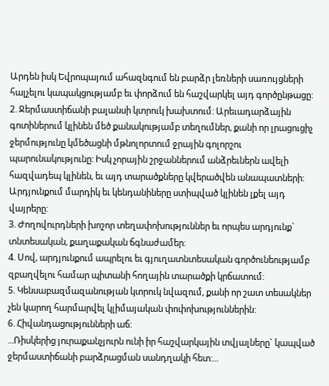Արդեն իսկ Եվրոպայում ահազնգում են բարձր լեռների սառույցների հալչելու կապակցությամբ եւ փորձում են հաշվարկել այդ գործընթացը:
2. Ջերմաստիճանի բալանսի կտրուկ խախտում: Արեւադարձային գոտիներում կլինեն մեծ քանակությամբ տեղումներ, քանի որ լրացուցիչ ջերմությունը կմեծացնի մթնոլորտում ջրային գոլորշու պարունակությունը: Իսկ չորային շրջաններում անձրեւներն ավելի հազվադեպ կլինեն, եւ այդ տարածքները կվերածվեն անապատների: Արդյունքում մարդիկ եւ կենդանիները ստիպված կլինեն լքել այդ վայրերը:
3. Ժողովուրդների խոշոր տեղափոխություններ եւ որպես արդյունք` տնտեսական, քաղաքական ճգնաժամեր:
4. Սով, արդյունքում ապրելու եւ գյուղատնտեսական գործունեությամբ զբաղվելու համար պիտանի հողային տարածքի կրճատում:
5. Կենսաբազմազանության կտրուկ նվազում, քանի որ շատ տեսակներ չեն կարող հարմարվել կլիմայական փոփոխություններին:
6. Հիվանդացությունների աճ:
...Ռիսկերից յուրաքանչյուրն ունի իր հաշվարկային տվյալները` կապված ջերմաստիճանի բարձրացման սանդղակի հետ:...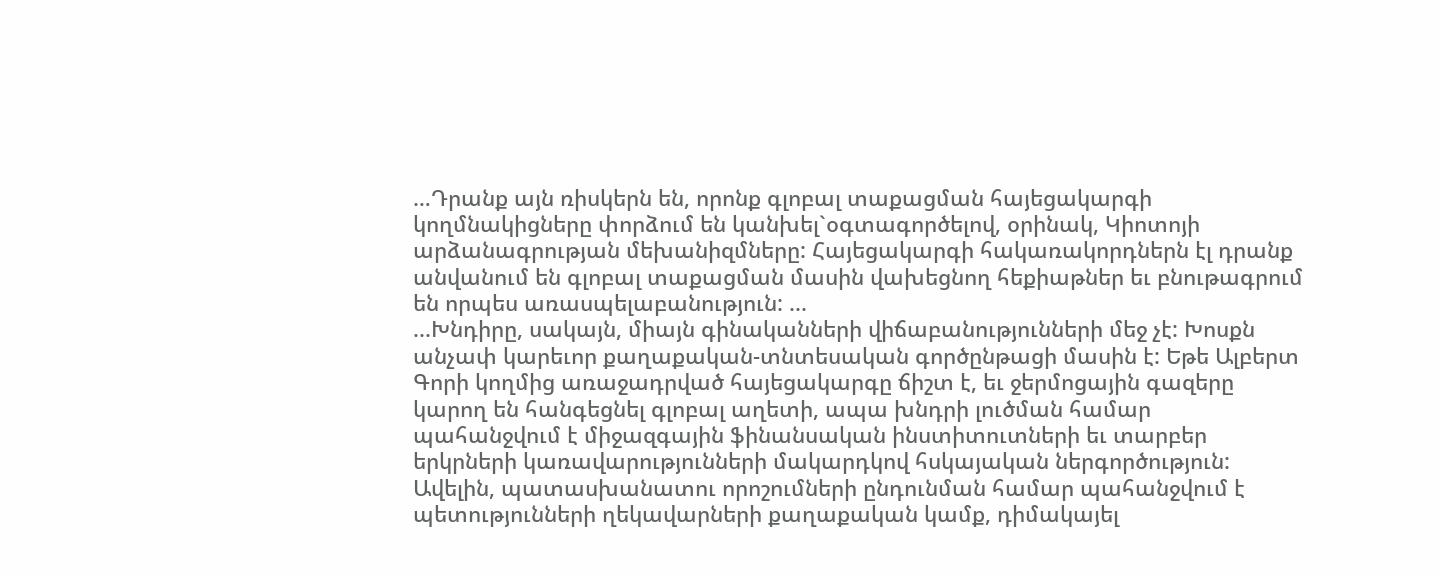…Դրանք այն ռիսկերն են, որոնք գլոբալ տաքացման հայեցակարգի կողմնակիցները փորձում են կանխել`օգտագործելով, օրինակ, Կիոտոյի արձանագրության մեխանիզմները: Հայեցակարգի հակառակորդներն էլ դրանք անվանում են գլոբալ տաքացման մասին վախեցնող հեքիաթներ եւ բնութագրում են որպես առասպելաբանություն: ...
...Խնդիրը, սակայն, միայն գինականների վիճաբանությունների մեջ չէ: Խոսքն անչափ կարեւոր քաղաքական-տնտեսական գործընթացի մասին է: Եթե Ալբերտ Գորի կողմից առաջադրված հայեցակարգը ճիշտ է, եւ ջերմոցային գազերը կարող են հանգեցնել գլոբալ աղետի, ապա խնդրի լուծման համար պահանջվում է միջազգային ֆինանսական ինստիտուտների եւ տարբեր երկրների կառավարությունների մակարդկով հսկայական ներգործություն: Ավելին, պատասխանատու որոշումների ընդունման համար պահանջվում է պետությունների ղեկավարների քաղաքական կամք, դիմակայել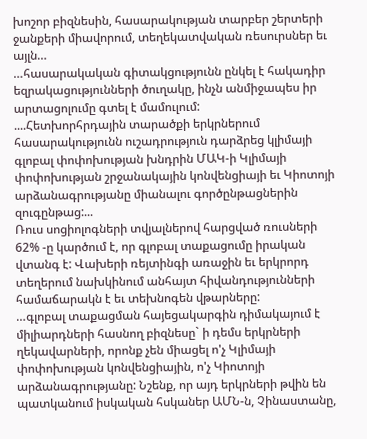խոշոր բիզնեսին, հասարակության տարբեր շերտերի ջանքերի միավորում, տեղեկատվական ռեսուրսներ եւ այլն…
…հասարակական գիտակցությունն ընկել է հակադիր եզրակացությունների ծուղակը, ինչն անմիջապես իր արտացոլումը գտել է մամուլում:
....Հետխորհրդային տարածքի երկրներում հասարակությունն ուշադրություն դարձրեց կլիմայի գլոբալ փոփոխության խնդրին ՄԱԿ-ի Կլիմայի փոփոխության շրջանակային կոնվենցիայի եւ Կիոտոյի արձանագրությանը միանալու գործընթացներին զուգընթաց:...
Ռուս սոցիոլոգների տվյալներով հարցված ռուսների 62% -ը կարծում է, որ գլոբալ տաքացումը իրական վտանգ է: Վախերի ռեյտինգի առաջին եւ երկրորդ տեղերում նախկինում անհայտ հիվանդությունների համաճարակն է եւ տեխնոգեն վթարները:
…գլոբալ տաքացման հայեցակարգին դիմակայում է միլիարդների հասնող բիզնեսը` ի դեմս երկրների ղեկավարների, որոնք չեն միացել ո'չ Կլիմայի փոփոխության կոնվենցիային, ո'չ Կիոտոյի արձանագրությանը: Նշենք, որ այդ երկրների թվին են պատկանում իսկական հսկաներ ԱՄՆ-ն, Չինաստանը,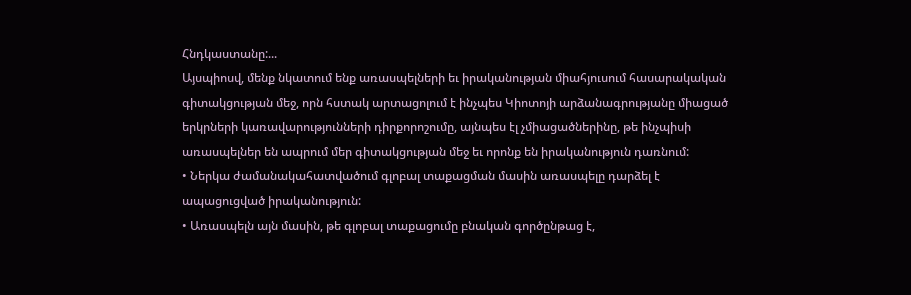Հնդկաստանը:...
Այսպիոսվ, մենք նկատում ենք առասպելների եւ իրականության միահյուսում հասարակական գիտակցության մեջ, որն հստակ արտացոլում է ինչպես Կիոտոյի արձանագրությանը միացած երկրների կառավարությունների դիրքորոշումը, այնպես էլ չմիացածներինը, թե ինչպիսի առասպելներ են ապրում մեր գիտակցության մեջ եւ որոնք են իրականություն դառնում:
• Ներկա ժամանակահատվածում գլոբալ տաքացման մասին առասպելը դարձել է ապացուցված իրականություն:
• Առասպելն այն մասին, թե գլոբալ տաքացումը բնական գործընթաց է,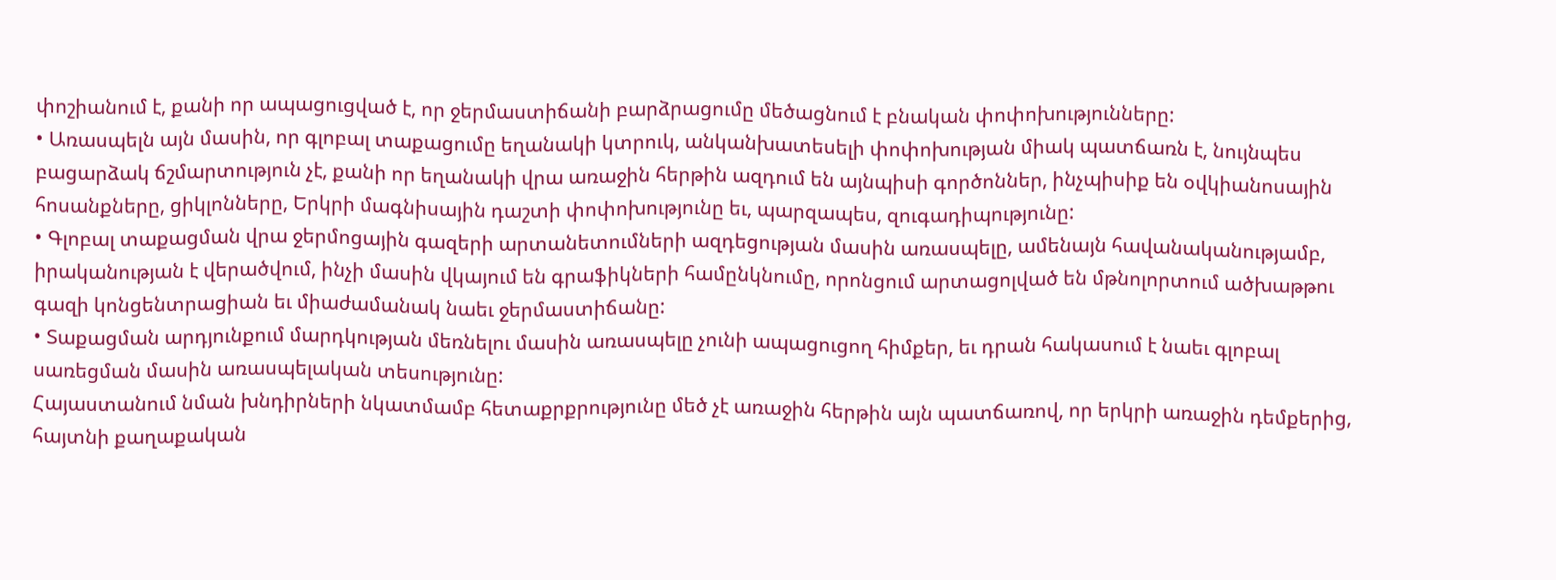փոշիանում է, քանի որ ապացուցված է, որ ջերմաստիճանի բարձրացումը մեծացնում է բնական փոփոխությունները:
• Առասպելն այն մասին, որ գլոբալ տաքացումը եղանակի կտրուկ, անկանխատեսելի փոփոխության միակ պատճառն է, նույնպես բացարձակ ճշմարտություն չէ, քանի որ եղանակի վրա առաջին հերթին ազդում են այնպիսի գործոններ, ինչպիսիք են օվկիանոսային հոսանքները, ցիկլոնները, Երկրի մագնիսային դաշտի փոփոխությունը եւ, պարզապես, զուգադիպությունը:
• Գլոբալ տաքացման վրա ջերմոցային գազերի արտանետումների ազդեցության մասին առասպելը, ամենայն հավանականությամբ, իրականության է վերածվում, ինչի մասին վկայում են գրաֆիկների համընկնումը, որոնցում արտացոլված են մթնոլորտում ածխաթթու գազի կոնցենտրացիան եւ միաժամանակ նաեւ ջերմաստիճանը:
• Տաքացման արդյունքում մարդկության մեռնելու մասին առասպելը չունի ապացուցող հիմքեր, եւ դրան հակասում է նաեւ գլոբալ սառեցման մասին առասպելական տեսությունը:
Հայաստանում նման խնդիրների նկատմամբ հետաքրքրությունը մեծ չէ առաջին հերթին այն պատճառով, որ երկրի առաջին դեմքերից, հայտնի քաղաքական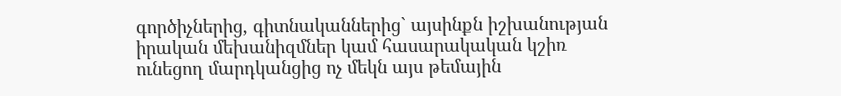գործիչներից, գիտնականներից` այսինքն իշխանության իրական մեխանիզմներ կամ հասարակական կշիռ ունեցող մարդկանցից ոչ մեկն այս թեմային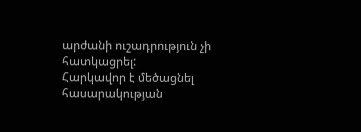արժանի ուշադրություն չի հատկացրել:
Հարկավոր է մեծացնել հասարակության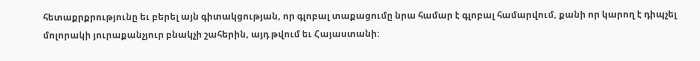հետաքրքրությունը եւ բերել այն գիտակցության, որ գլոբալ տաքացումը նրա համար է գլոբալ համարվում, քանի որ կարող է դիպչել մոլորակի յուրաքանչյուր բնակչի շահերին, այդ թվում եւ Հայաստանի: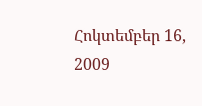Հոկտեմբեր 16, 2009